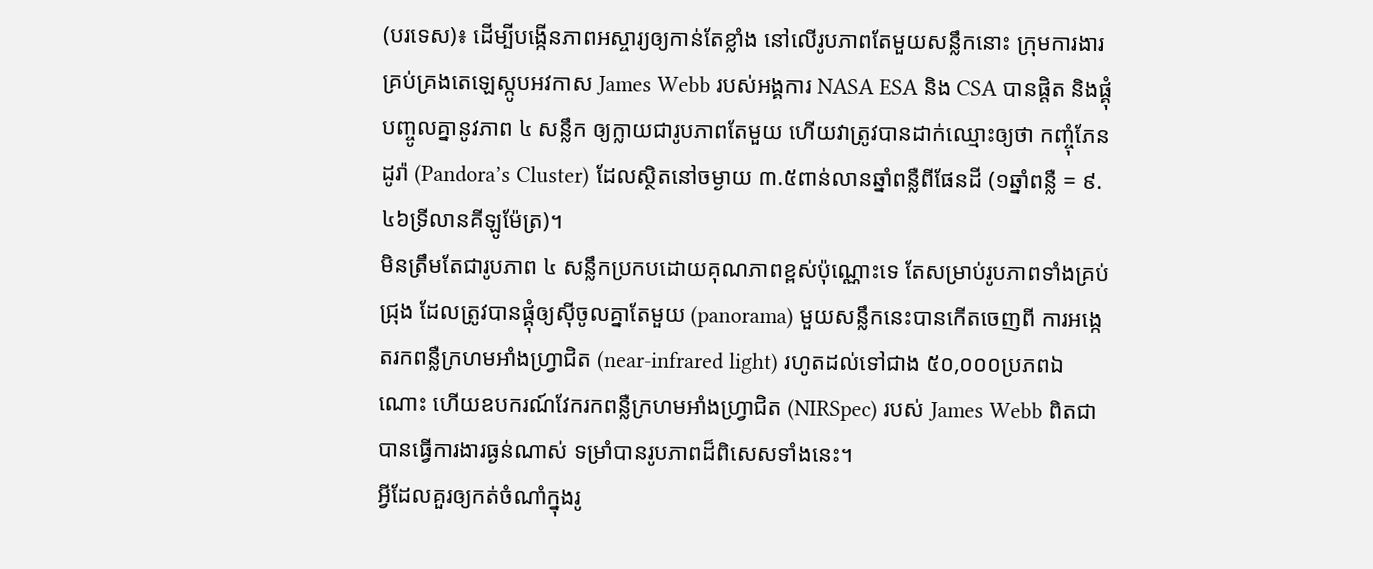(បរទេស)៖ ដើម្បីបង្កើនភាពអស្ចារ្យឲ្យកាន់តែខ្លាំង នៅលើរូបភាពតែមួយសន្លឹកនោះ ក្រុមការងារគ្រប់គ្រងតេឡេស្កូបអវកាស James Webb របស់អង្គការ NASA ESA និង CSA បានផ្តិត និងផ្គុំបញ្ចូលគ្នានូវភាព ៤ សន្លឹក ឲ្យក្លាយជារូបភាពតែមួយ ហើយវាត្រូវបានដាក់ឈ្មោះឲ្យថា កញ្ចុំភែនដូរ៉ា (Pandora’s Cluster) ដែលស្ថិតនៅចម្ងាយ ៣.៥ពាន់លានឆ្នាំពន្លឺពីផែនដី (១ឆ្នាំពន្លឺ = ៩.៤៦ទ្រីលានគីឡូម៉ែត្រ)។
មិនត្រឹមតែជារូបភាព ៤ សន្លឹកប្រកបដោយគុណភាពខ្ពស់ប៉ុណ្ណោះទេ តែសម្រាប់រូបភាពទាំងគ្រប់ជ្រុង ដែលត្រូវបានផ្គុំឲ្យស៊ីចូលគ្នាតែមួយ (panorama) មួយសន្លឹកនេះបានកើតចេញពី ការអង្កេតរកពន្លឺក្រហមអាំងហ្វ្រាជិត (near-infrared light) រហូតដល់ទៅជាង ៥០,០០០ប្រភពឯណោះ ហើយឧបករណ៍វែករកពន្លឺក្រហមអាំងហ្វ្រាជិត (NIRSpec) របស់ James Webb ពិតជាបានធ្វើការងារធ្ងន់ណាស់ ទម្រាំបានរូបភាពដ៏ពិសេសទាំងនេះ។
អ្វីដែលគួរឲ្យកត់ចំណាំក្នុងរូ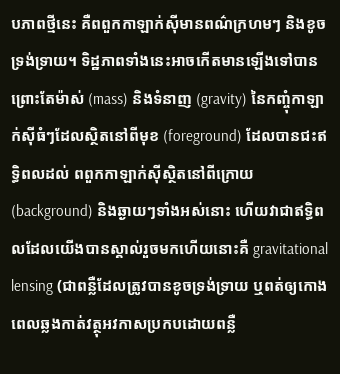បភាពថ្មីនេះ គឺពពួកកាឡាក់ស៊ីមានពណ៌ក្រហមៗ និងខូចទ្រង់ទ្រាយ។ ទិដ្ឋភាពទាំងនេះអាចកើតមានឡើងទៅបាន ព្រោះតែម៉ាស់ (mass) និងទំនាញ (gravity) នៃកញ្ចុំកាឡាក់ស៊ីធំៗដែលស្ថិតនៅពីមុខ (foreground) ដែលបានជះឥទ្ធិពលដល់ ពពួកកាឡាក់ស៊ីស្ថិតនៅពីក្រោយ (background) និងឆ្ងាយៗទាំងអស់នោះ ហើយវាជាឥទ្ធិពលដែលយើងបានស្គាល់រួចមកហើយនោះគឺ gravitational lensing (ជាពន្លឺដែលត្រូវបានខូចទ្រង់ទ្រាយ ឬពត់ឲ្យកោង ពេលឆ្លងកាត់វត្ថុអវកាសប្រកបដោយពន្លឺ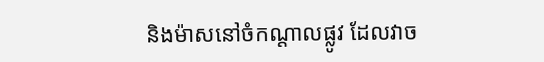និងម៉ាសនៅចំកណ្តាលផ្លូវ ដែលវាច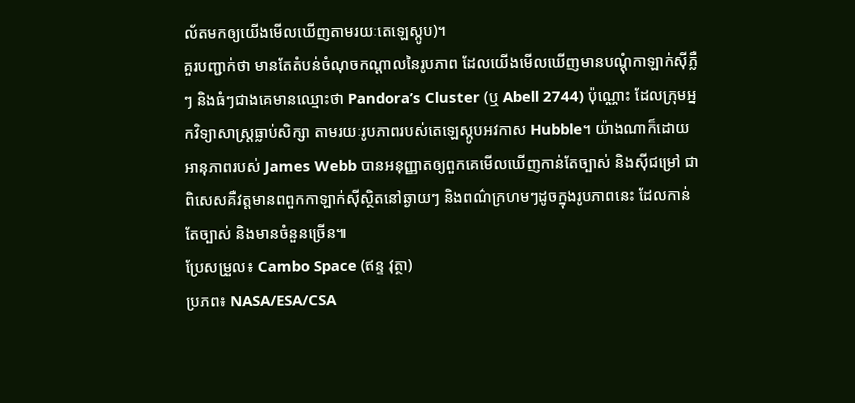ល័តមកឲ្យយើងមើលឃើញតាមរយៈតេឡេស្កូប)។
គួរបញ្ជាក់ថា មានតែតំបន់ចំណុចកណ្តាលនៃរូបភាព ដែលយើងមើលឃើញមានបណ្តុំកាឡាក់ស៊ីភ្លឺៗ និងធំៗជាងគេមានឈ្មោះថា Pandora’s Cluster (ឬ Abell 2744) ប៉ុណ្ណោះ ដែលក្រុមអ្នកវិទ្យាសាស្ត្រធ្លាប់សិក្សា តាមរយៈរូបភាពរបស់តេឡេស្កូបអវកាស Hubble។ យ៉ាងណាក៏ដោយ អានុភាពរបស់ James Webb បានអនុញ្ញាតឲ្យពួកគេមើលឃើញកាន់តែច្បាស់ និងស៊ីជម្រៅ ជាពិសេសគឺវត្តមានពពួកកាឡាក់ស៊ីស្ថិតនៅឆ្ងាយៗ និងពណ៌ក្រហមៗដូចក្នុងរូបភាពនេះ ដែលកាន់តែច្បាស់ និងមានចំនួនច្រើន៕
ប្រែសម្រួល៖ Cambo Space (ឥន្ទ វុត្ថា)
ប្រភព៖ NASA/ESA/CSA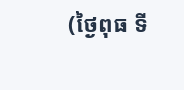(ថ្ងៃពុធ ទី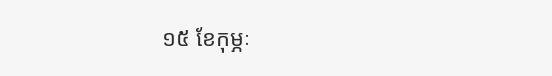១៥ ខែកុម្ភៈ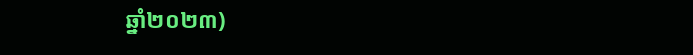ឆ្នាំ២០២៣)